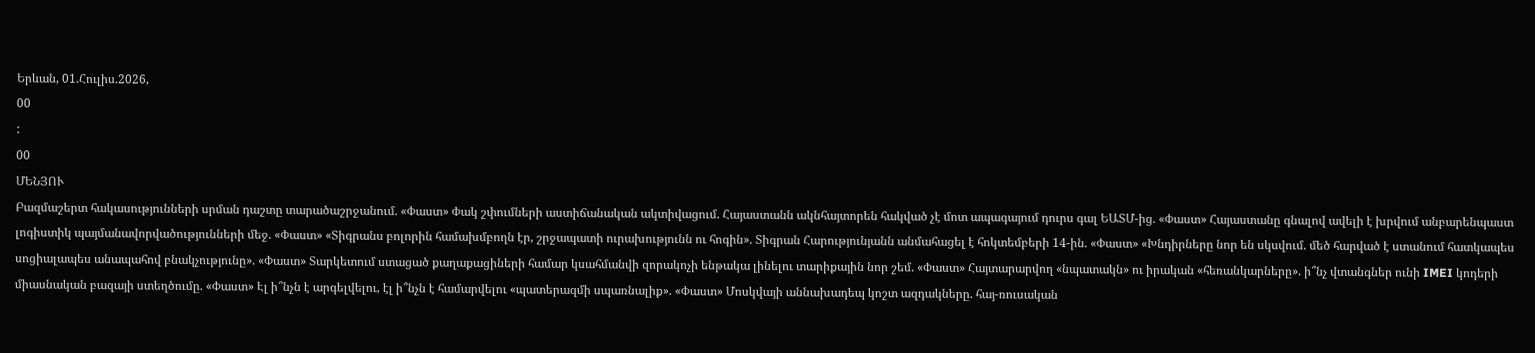Երևան, 01.Հուլիս.2026,
00
:
00
ՄԵՆՅՈՒ
Բազմաշերտ հակասությունների սրման դաշտը տարածաշրջանում. «Փաստ» Փակ շփումների աստիճանական ակտիվացում. Հայաստանն ակնհայտորեն հակված չէ մոտ ապագայում դուրս գալ ԵԱՏՄ-ից. «Փաստ» Հայաստանը գնալով ավելի է խրվում անբարենպաստ լոգիստիկ պայմանավորվածությունների մեջ. «Փաստ» «Տիգրանս բոլորին համախմբողն էր, շրջապատի ուրախությունն ու հոգին». Տիգրան Հարությունյանն անմահացել է հոկտեմբերի 14-ին. «Փաստ» «Խնդիրները նոր են սկսվում. մեծ հարված է ստանում հատկապես սոցիալապես անապահով բնակչությունը». «Փաստ» Տարկետում ստացած քաղաքացիների համար կսահմանվի զորակոչի ենթակա լինելու տարիքային նոր շեմ. «Փաստ» Հայտարարվող «նպատակն» ու իրական «հեռանկարները». ի՞նչ վտանգներ ունի IMEI կոդերի միասնական բազայի ստեղծումը. «Փաստ» Էլ ի՞նչն է արգելվելու, էլ ի՞նչն է համարվելու «պատերազմի սպառնալիք». «Փաստ» Մոսկվայի աննախադեպ կոշտ ազդակները. հայ-ռուսական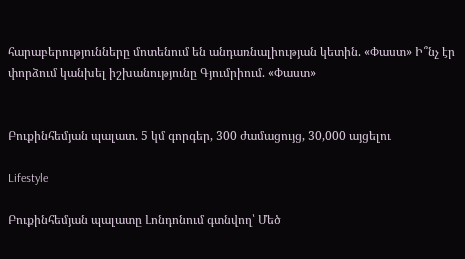հարաբերությունները մոտենում են անդառնալիության կետին. «Փաստ» Ի՞նչ էր փորձում կանխել իշխանությունը Գյումրիում. «Փաստ»


Բուքինհեմյան պալատ. 5 կմ գորգեր, 300 ժամացույց, 30,000 այցելու

Lifestyle

Բուքինհեմյան պալատը Լոնդոնում գտնվող՝ Մեծ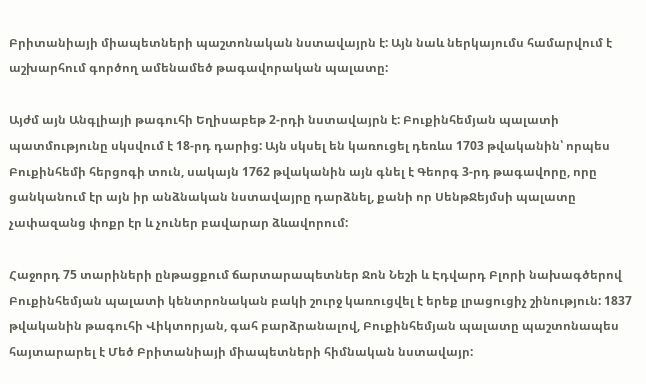Բրիտանիայի միապետների պաշտոնական նստավայրն է: Այն նաև ներկայումս համարվում է աշխարհում գործող ամենամեծ թագավորական պալատը:

Այժմ այն Անգլիայի թագուհի Եղիսաբեթ 2-րդի նստավայրն է: Բուքինհեմյան պալատի պատմությունը սկսվում է 18-րդ դարից: Այն սկսել են կառուցել դեռևս 1703 թվականին՝ որպես Բուքինհեմի հերցոգի տուն, սակայն 1762 թվականին այն գնել է Գեորգ 3-րդ թագավորը, որը ցանկանում էր այն իր անձնական նստավայրը դարձնել, քանի որ ՍենթՋեյմսի պալատը չափազանց փոքր էր և չուներ բավարար ձևավորում:

Հաջորդ 75 տարիների ընթացքում ճարտարապետներ Ջոն Նեշի և Էդվարդ Բլորի նախագծերով Բուքինհեմյան պալատի կենտրոնական բակի շուրջ կառուցվել է երեք լրացուցիչ շինություն: 1837 թվականին թագուհի Վիկտորյան, գահ բարձրանալով, Բուքինհեմյան պալատը պաշտոնապես հայտարարել է Մեծ Բրիտանիայի միապետների հիմնական նստավայր: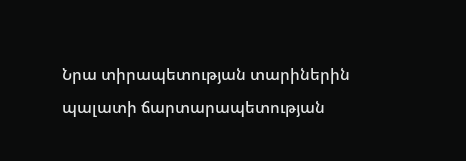Նրա տիրապետության տարիներին պալատի ճարտարապետության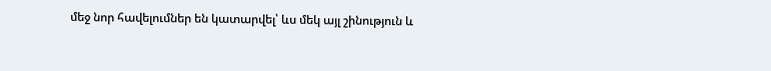մեջ նոր հավելումներ են կատարվել՝ ևս մեկ այլ շինություն և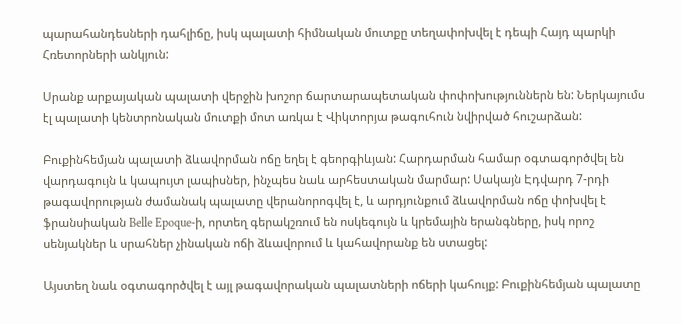պարահանդեսների դահլիճը, իսկ պալատի հիմնական մուտքը տեղափոխվել է դեպի Հայդ պարկի Հռետորների անկյուն:

Սրանք արքայական պալատի վերջին խոշոր ճարտարապետական փոփոխություններն են: Ներկայումս էլ պալատի կենտրոնական մուտքի մոտ առկա է Վիկտորյա թագուհուն նվիրված հուշարձան:

Բուքինհեմյան պալատի ձևավորման ոճը եղել է գեորգիևյան: Հարդարման համար օգտագործվել են վարդագույն և կապույտ լապիսներ, ինչպես նաև արհեստական մարմար: Սակայն Էդվարդ 7-րդի թագավորության ժամանակ պալատը վերանորոգվել է, և արդյունքում ձևավորման ոճը փոխվել է ֆրանսիական Belle Epoque-ի, որտեղ գերակշռում են ոսկեգույն և կրեմային երանգները, իսկ որոշ սենյակներ և սրահներ չինական ոճի ձևավորում և կահավորանք են ստացել:

Այստեղ նաև օգտագործվել է այլ թագավորական պալատների ոճերի կահույք: Բուքինհեմյան պալատը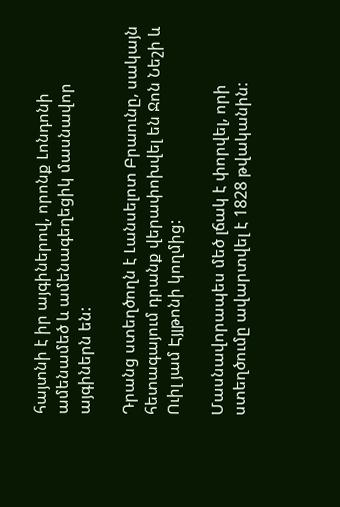հայտնի է իր այգիներով, որոնք Լոնդոնի ամենամեծ և ամենագեղեցիկ մասնավոր այգիներն են:

Դրանց ստեղծողն է Լանսելոտ Բրաունը, սակայն հետագայում դրանք վերափոխվել են Ջոն Նեշի և Ուիլ յամ Էյլթոնի կողմից:

Մասնավորապես մեծ լճակ է փորվել, որի ստեղծումը ավարտվել է 1828 թվականին: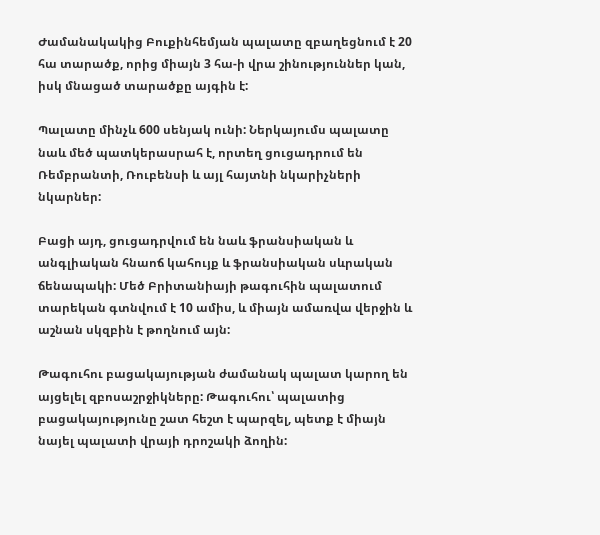Ժամանակակից Բուքինհեմյան պալատը զբաղեցնում է 20 հա տարածք, որից միայն 3 հա-ի վրա շինություններ կան, իսկ մնացած տարածքը այգին է:

Պալատը մինչև 600 սենյակ ունի: Ներկայումս պալատը նաև մեծ պատկերասրահ է, որտեղ ցուցադրում են Ռեմբրանտի, Ռուբենսի և այլ հայտնի նկարիչների նկարներ:

Բացի այդ, ցուցադրվում են նաև ֆրանսիական և անգլիական հնաոճ կահույք և ֆրանսիական սևրական ճենապակի: Մեծ Բրիտանիայի թագուհին պալատում տարեկան գտնվում է 10 ամիս, և միայն ամառվա վերջին և աշնան սկզբին է թողնում այն:

Թագուհու բացակայության ժամանակ պալատ կարող են այցելել զբոսաշրջիկները: Թագուհու՝ պալատից բացակայությունը շատ հեշտ է պարզել, պետք է միայն նայել պալատի վրայի դրոշակի ձողին: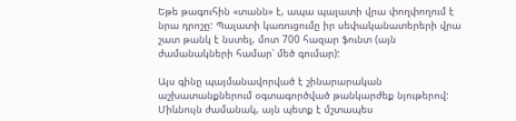Եթե թագուհին «տանն» է, ապա պալատի վրա փողփողում է նրա դրոշը: Պալատի կառուցումը իր սեփականատերերի վրա շատ թանկ է նստել, մոտ 700 հազար ֆունտ (այն ժամանակների համար՝ մեծ գումար):

Այս գինը պայմանավորված է շինարարական աշխատանքներում օգտագործված թանկարժեք նյութերով: Միևնույն ժամանակ, այն պետք է մշտապես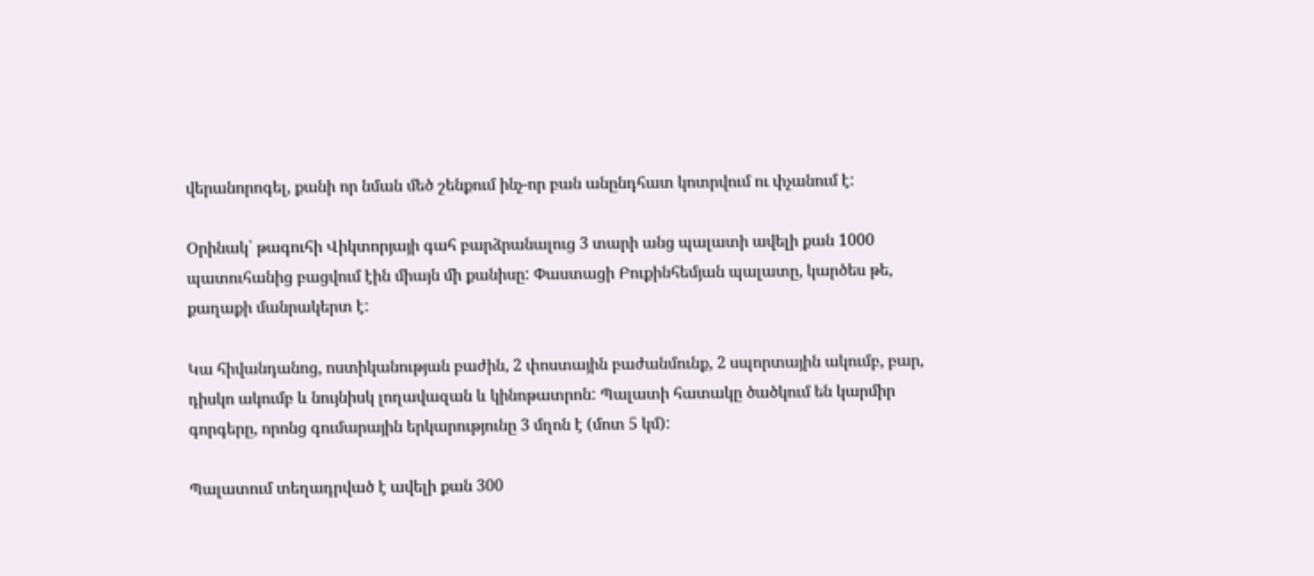վերանորոգել, քանի որ նման մեծ շենքում ինչ-որ բան անընդհատ կոտրվում ու փչանում է:

Օրինակ՝ թագուհի Վիկտորյայի գահ բարձրանալուց 3 տարի անց պալատի ավելի քան 1000 պատուհանից բացվում էին միայն մի քանիսը: Փաստացի Բուքինհեմյան պալատը, կարծես թե, քաղաքի մանրակերտ է:

Կա հիվանդանոց, ոստիկանության բաժին, 2 փոստային բաժանմունք, 2 սպորտային ակումբ, բար, դիսկո ակումբ և նույնիսկ լողավազան և կինոթատրոն: Պալատի հատակը ծածկում են կարմիր գորգերը, որոնց գումարային երկարությունը 3 մղոն է (մոտ 5 կմ):

Պալատում տեղադրված է ավելի քան 300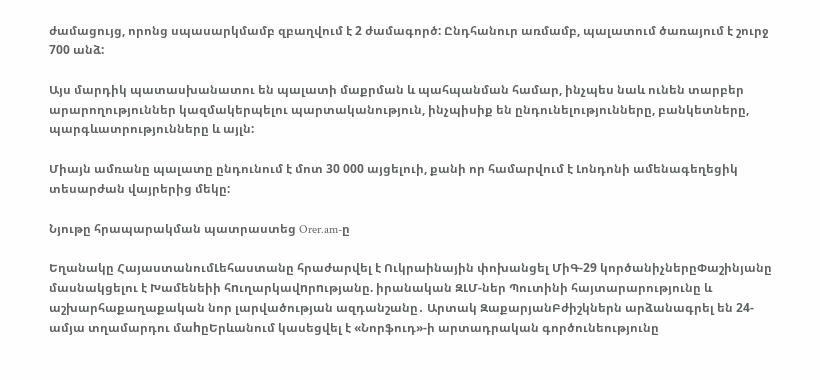ժամացույց, որոնց սպասարկմամբ զբաղվում է 2 ժամագործ: Ընդհանուր առմամբ, պալատում ծառայում է շուրջ 700 անձ:

Այս մարդիկ պատասխանատու են պալատի մաքրման և պահպանման համար, ինչպես նաև ունեն տարբեր արարողություններ կազմակերպելու պարտականություն, ինչպիսիք են ընդունելությունները, բանկետները, պարգևատրությունները և այլն:

Միայն ամռանը պալատը ընդունում է մոտ 30 000 այցելուի, քանի որ համարվում է Լոնդոնի ամենագեղեցիկ տեսարժան վայրերից մեկը:

Նյութը հրապարակման պատրաստեց Orer.am-ը

Եղանակը ՀայաստանումԼեհաստանը հրաժարվել է Ուկրաինային փոխանցել ՄիԳ-29 կործանիչներըՓաշինյանը մասնակցելու է Խամենեիի հnւղարկավnրnւթյանը. իրանական ԶԼՄ-ներ Պուտինի հայտարարությունը և աշխարհաքաղաքական նոր լարվածության ազդանշանը․ Արտակ ԶաքարյանԲժիշկներն արձանագրել են 24-ամյա տղամարդու մաhըԵրևանում կասեցվել է «Նորֆուդ»-ի արտադրական գործունեությունը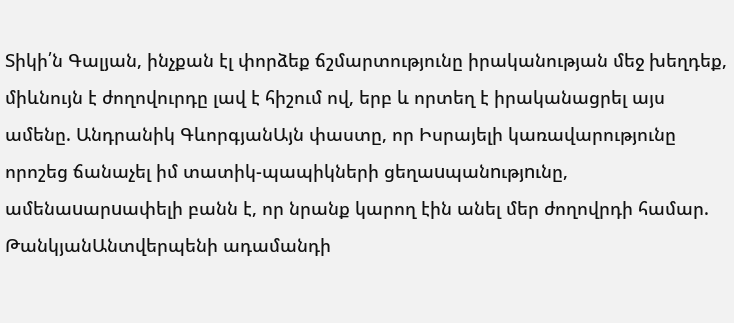Տիկի՛ն Գալյան, ինչքան էլ փորձեք ճշմարտությունը իրականության մեջ խեղդեք, միևնույն է ժողովուրդը լավ է հիշում ով, երբ և որտեղ է իրականացրել այս ամենը. Անդրանիկ ԳևորգյանԱյն փաստը, որ Իսրայելի կառավարությունը որոշեց ճանաչել իմ տատիկ-պապիկների ցեղաuպանnւթյnւնը, ամենաuարuափելի բանն է, որ նրանք կարող էին անել մեր ժողովրդի համար. ԹանկյանԱնտվերպենի ադամանդի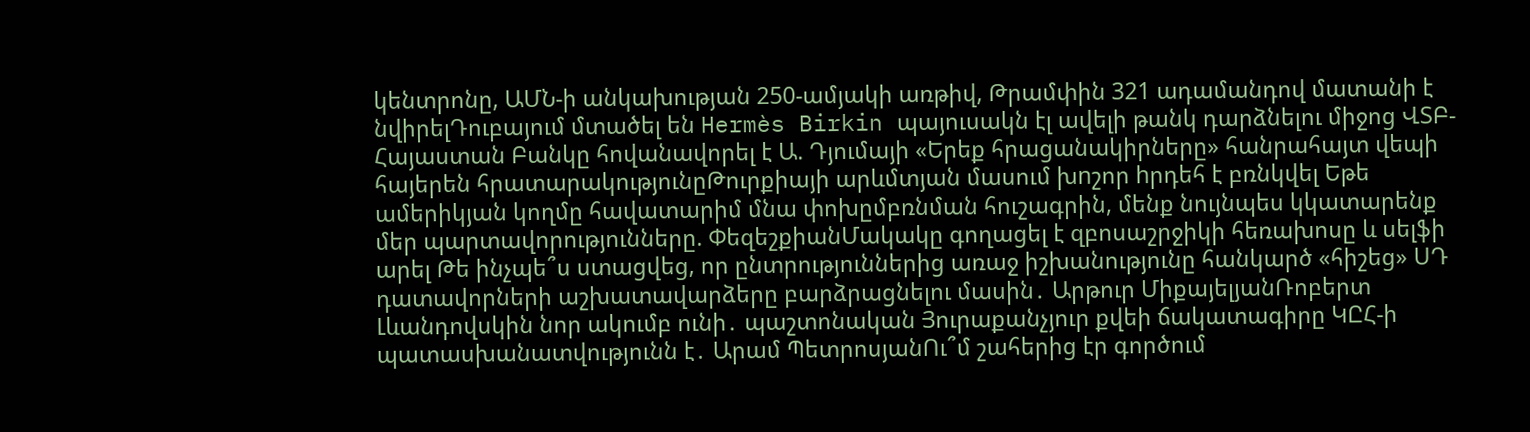կենտրոնը, ԱՄՆ-ի անկախության 250-ամյակի առթիվ, Թրամփին 321 ադամանդով մատանի է նվիրելԴուբայում մտածել են Hermès Birkin պայուսակն էլ ավելի թանկ դարձնելու միջոց ՎՏԲ-Հայաստան Բանկը հովանավորել է Ա. Դյումայի «Երեք հրացանակիրները» հանրահայտ վեպի հայերեն հրատարակությունըԹուրքիայի արևմտյան մասում խnշոր hրդեհ է բռնկվել Եթե ամերիկյան կողմը հավատարիմ մնա փոխըմբռնման հուշագրին, մենք նույնպես կկատարենք մեր պարտավորությունները. ՓեզեշքիանՄակակը գողացել է զբոսաշրջիկի հեռախոսը և սելֆի արել Թե ինչպե՞ս ստացվեց, որ ընտրություններից առաջ իշխանությունը հանկարծ «հիշեց» ՍԴ դատավորների աշխատավարձերը բարձրացնելու մասին․ Արթուր ՄիքայելյանՌոբերտ Լևանդովսկին նոր ակումբ ունի․ պաշտոնական Յուրաքանչյուր քվեի ճակատագիրը ԿԸՀ-ի պատասխանատվությունն է․ Արամ ՊետրոսյանՈւ՞մ շահերից էր գործում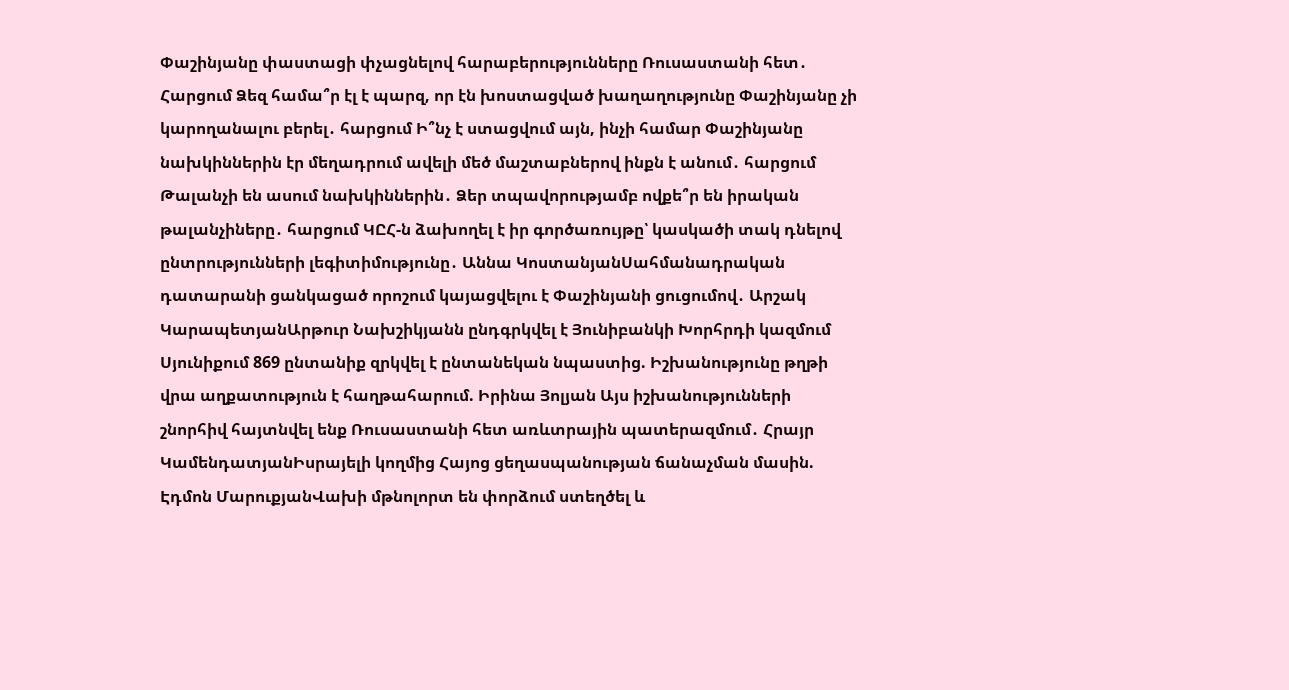Փաշինյանը փաստացի փչացնելով հարաբերությունները Ռուսաստանի հետ․ Հարցում Ձեզ համա՞ր էլ է պարզ, որ էն խոստացված խաղաղությունը Փաշինյանը չի կարողանալու բերել․ հարցում Ի՞նչ է ստացվում այն, ինչի համար Փաշինյանը նախկիններին էր մեղադրում ավելի մեծ մաշտաբներով ինքն է անում․ հարցում Թալանչի են ասում նախկիններին․ Ձեր տպավորությամբ ովքե՞ր են իրական թալանչիները․ հարցում ԿԸՀ-ն ձախողել է իր գործառույթը՝ կասկածի տակ դնելով ընտրությունների լեգիտիմությունը․ Աննա ԿոստանյանՍահմանադրական դատարանի ցանկացած որոշում կայացվելու է Փաշինյանի ցուցումով․ Արշակ ԿարապետյանԱրթուր Նախշիկյանն ընդգրկվել է Յունիբանկի Խորհրդի կազմում Սյունիքում 869 ընտանիք զրկվել է ընտանեկան նպաստից. Իշխանությունը թղթի վրա աղքատություն է հաղթահարում. Իրինա Յոլյան Այս իշխանությունների շնորհիվ հայտնվել ենք Ռուսաստանի հետ առևտրային պատերազմում․ Հրայր ԿամենդատյանԻսրայելի կողմից Հայոց ցեղասպանության ճանաչման մասին. Էդմոն ՄարուքյանՎախի մթնոլորտ են փորձում ստեղծել և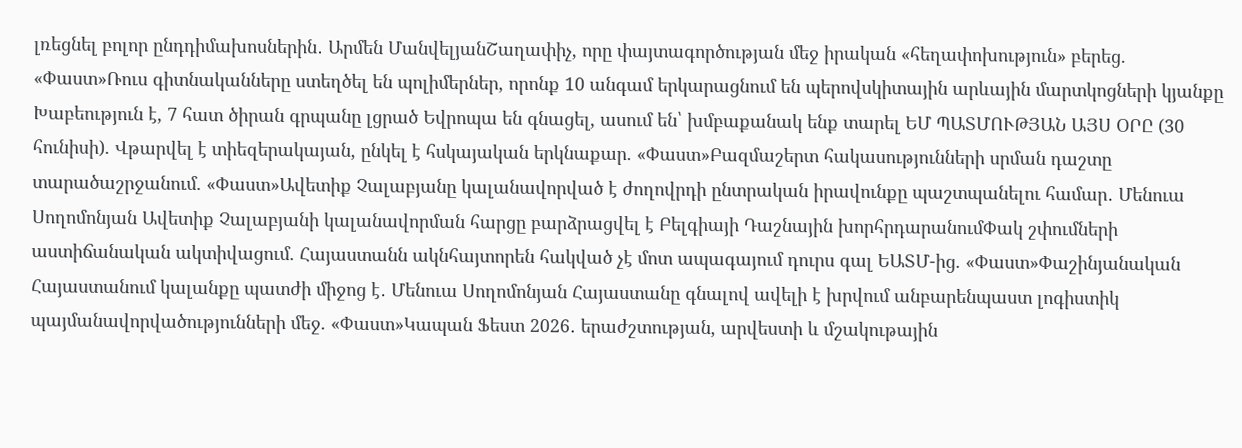լռեցնել բոլոր ընդդիմախոսներին․ Արմեն ՄանվելյանՇաղափիչ, որը փայտագործության մեջ իրական «հեղափոխություն» բերեց. «Փաստ»Ռուս գիտնականները ստեղծել են պոլիմերներ, որոնք 10 անգամ երկարացնում են պերովսկիտային արևային մարտկոցների կյանքը Խաբեություն է, 7 հատ ծիրան գրպանը լցրած Եվրոպա են գնացել, ասում են՝ խմբաքանակ ենք տարել ԵՄ ՊԱՏՄՈՒԹՅԱՆ ԱՅՍ ՕՐԸ (30 հունիսի). Վթարվել է տիեզերակայան, ընկել է հսկայական երկնաքար. «Փաստ»Բազմաշերտ հակասությունների սրման դաշտը տարածաշրջանում. «Փաստ»Ավետիք Չալաբյանը կալանավորված է ժողովրդի ընտրական իրավունքը պաշտպանելու համար․ Մենուա Սողոմոնյան Ավետիք Չալաբյանի կալանավորման հարցը բարձրացվել է Բելգիայի Դաշնային խորհրդարանումՓակ շփումների աստիճանական ակտիվացում. Հայաստանն ակնհայտորեն հակված չէ մոտ ապագայում դուրս գալ ԵԱՏՄ-ից. «Փաստ»Փաշինյանական Հայաստանում կալանքը պատժի միջոց է․ Մենուա Սողոմոնյան Հայաստանը գնալով ավելի է խրվում անբարենպաստ լոգիստիկ պայմանավորվածությունների մեջ. «Փաստ»Կապան Ֆեստ 2026․ երաժշտության, արվեստի և մշակութային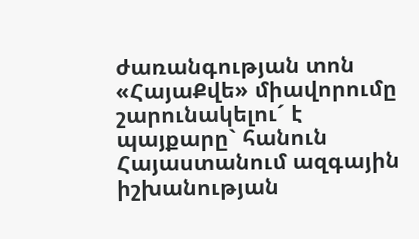ժառանգության տոն «ՀայաՔվե» միավորումը շարունակելու´ է պայքարը` հանուն Հայաստանում ազգային իշխանության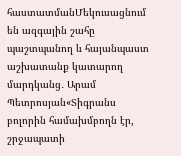հաստատմանՄեկուսացնում են ազգային շահը պաշտպանող և հայանպաստ աշխատանք կատարող մարդկանց․ Արամ Պետրոսյան«Տիգրանս բոլորին համախմբողն էր, շրջապատի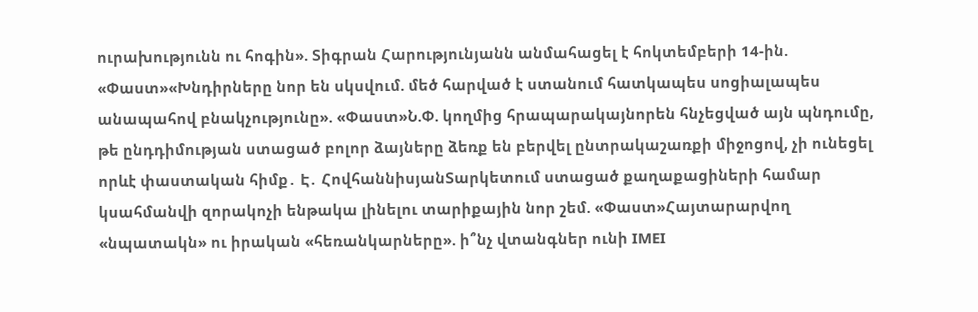ուրախությունն ու հոգին». Տիգրան Հարությունյանն անմահացել է հոկտեմբերի 14-ին. «Փաստ»«Խնդիրները նոր են սկսվում. մեծ հարված է ստանում հատկապես սոցիալապես անապահով բնակչությունը». «Փաստ»Ն.Փ. կողմից հրապարակայնորեն հնչեցված այն պնդումը, թե ընդդիմության ստացած բոլոր ձայները ձեռք են բերվել ընտրակաշառքի միջոցով, չի ունեցել որևէ փաստական հիմք․ Է․ ՀովհաննիսյանՏարկետում ստացած քաղաքացիների համար կսահմանվի զորակոչի ենթակա լինելու տարիքային նոր շեմ. «Փաստ»Հայտարարվող «նպատակն» ու իրական «հեռանկարները». ի՞նչ վտանգներ ունի IMEI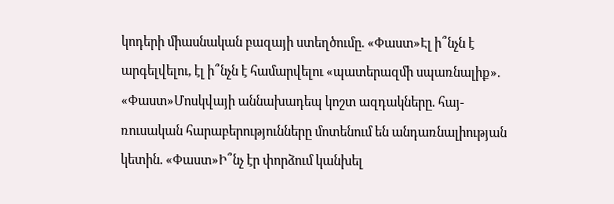կոդերի միասնական բազայի ստեղծումը. «Փաստ»Էլ ի՞նչն է արգելվելու, էլ ի՞նչն է համարվելու «պատերազմի սպառնալիք». «Փաստ»Մոսկվայի աննախադեպ կոշտ ազդակները. հայ-ռուսական հարաբերությունները մոտենում են անդառնալիության կետին. «Փաստ»Ի՞նչ էր փորձում կանխել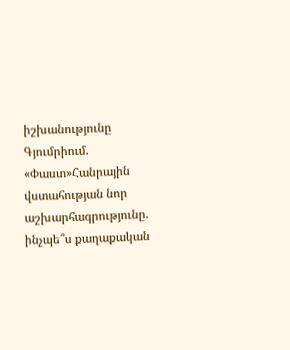իշխանությունը Գյումրիում. «Փաստ»Հանրային վստահության նոր աշխարհագրությունը. ինչպե՞ս քաղաքական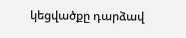կեցվածքը դարձավ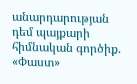անարդարության դեմ պայքարի հիմնական գործիք. «Փաստ»